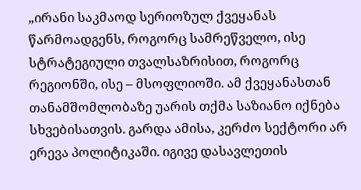„ირანი საკმაოდ სერიოზულ ქვეყანას წარმოადგენს, როგორც სამრეწველო, ისე სტრატეგიული თვალსაზრისით, როგორც რეგიონში, ისე – მსოფლიოში. ამ ქვეყანასთან თანამშომლობაზე უარის თქმა საზიანო იქნება სხვებისათვის. გარდა ამისა, კერძო სექტორი არ ერევა პოლიტიკაში. იგივე დასავლეთის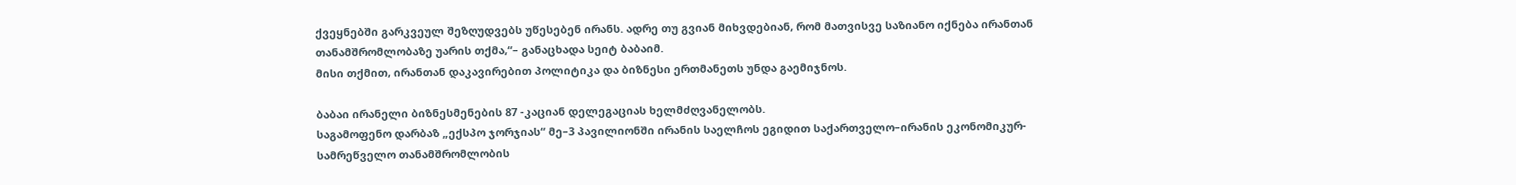ქვეყნებში გარკვეულ შეზღუდვებს უწესებენ ირანს. ადრე თუ გვიან მიხვდებიან, რომ მათვისვე საზიანო იქნება ირანთან თანამშრომლობაზე უარის თქმა,“– განაცხადა სეიტ ბაბაიმ.
მისი თქმით, ირანთან დაკავირებით პოლიტიკა და ბიზნესი ერთმანეთს უნდა გაემიჯნოს.

ბაბაი ირანელი ბიზნესმენების 87 -კაციან დელეგაციას ხელმძღვანელობს.
საგამოფენო დარბაზ „ექსპო ჯორჯიას“ მე–3 პავილიონში ირანის საელჩოს ეგიდით საქართველო–ირანის ეკონომიკურ- სამრეწველო თანამშრომლობის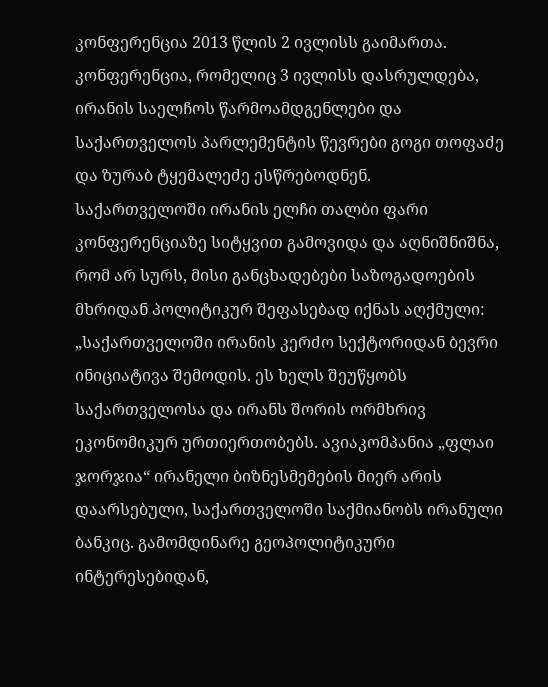კონფერენცია 2013 წლის 2 ივლისს გაიმართა. კონფერენცია, რომელიც 3 ივლისს დასრულდება, ირანის საელჩოს წარმოამდგენლები და საქართველოს პარლემენტის წევრები გოგი თოფაძე და ზურაბ ტყემალეძე ესწრებოდნენ.
საქართველოში ირანის ელჩი თალბი ფარი კონფერენციაზე სიტყვით გამოვიდა და აღნიშნიშნა, რომ არ სურს, მისი განცხადებები საზოგადოების მხრიდან პოლიტიკურ შეფასებად იქნას აღქმული:
„საქართველოში ირანის კერძო სექტორიდან ბევრი ინიციატივა შემოდის. ეს ხელს შეუწყობს საქართველოსა და ირანს შორის ორმხრივ ეკონომიკურ ურთიერთობებს. ავიაკომპანია „ფლაი ჯორჯია“ ირანელი ბიზნესმემების მიერ არის დაარსებული, საქართველოში საქმიანობს ირანული ბანკიც. გამომდინარე გეოპოლიტიკური ინტერესებიდან,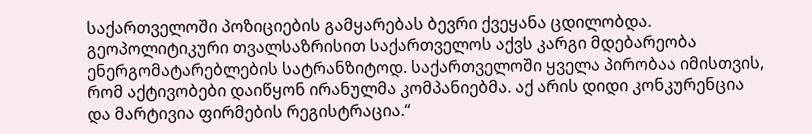საქართველოში პოზიციების გამყარებას ბევრი ქვეყანა ცდილობდა. გეოპოლიტიკური თვალსაზრისით საქართველოს აქვს კარგი მდებარეობა ენერგომატარებლების სატრანზიტოდ. საქართველოში ყველა პირობაა იმისთვის, რომ აქტივობები დაიწყონ ირანულმა კომპანიებმა. აქ არის დიდი კონკურენცია და მარტივია ფირმების რეგისტრაცია.“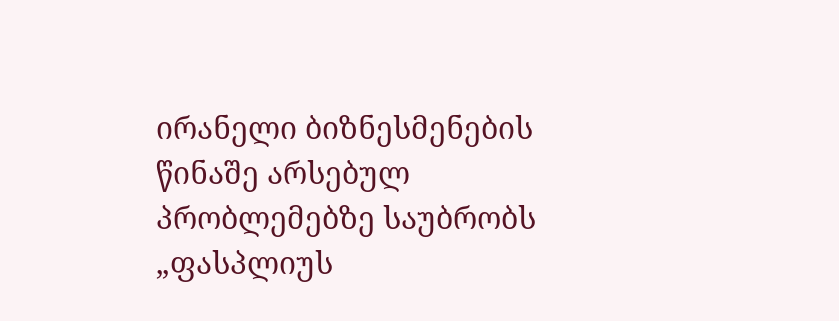ირანელი ბიზნესმენების წინაშე არსებულ პრობლემებზე საუბრობს „ფასპლიუს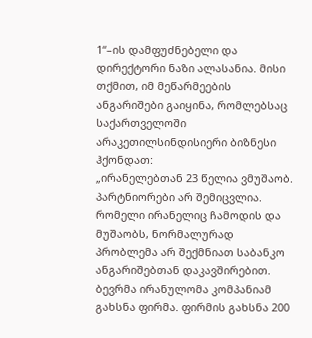1“–ის დამფუძნებელი და დირექტორი ნაზი ალასანია. მისი თქმით, იმ მეწარმეების ანგარიშები გაიყინა, რომლებსაც საქართველოში არაკეთილსინდისიერი ბიზნესი ჰქონდათ:
„ირანელებთან 23 წელია ვმუშაობ. პარტნიორები არ შემიცვლია. რომელი ირანელიც ჩამოდის და მუშაობს, ნორმალურად პრობლემა არ შექმნიათ საბანკო ანგარიშებთან დაკავშირებით. ბევრმა ირანულომა კომპანიამ გახსნა ფირმა. ფირმის გახსნა 200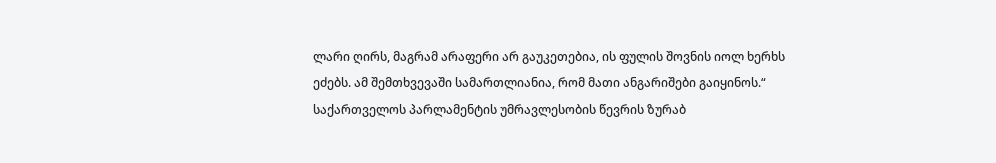ლარი ღირს, მაგრამ არაფერი არ გაუკეთებია, ის ფულის შოვნის იოლ ხერხს ეძებს. ამ შემთხვევაში სამართლიანია, რომ მათი ანგარიშები გაიყინოს.“
საქართველოს პარლამენტის უმრავლესობის წევრის ზურაბ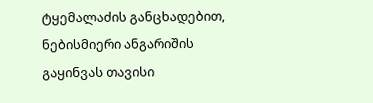ტყემალაძის განცხადებით, ნებისმიერი ანგარიშის გაყინვას თავისი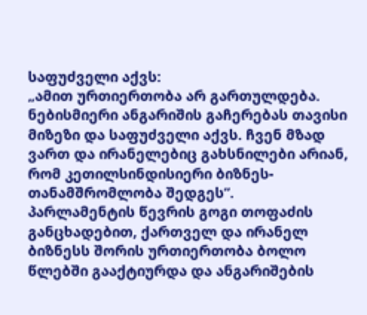საფუძველი აქვს:
„ამით ურთიერთობა არ გართულდება. ნებისმიერი ანგარიშის გაჩერებას თავისი მიზეზი და საფუძველი აქვს. ჩვენ მზად ვართ და ირანელებიც გახსნილები არიან, რომ კეთილსინდისიერი ბიზნეს-თანამშრომლობა შედგეს”.
პარლამენტის წევრის გოგი თოფაძის განცხადებით, ქართველ და ირანელ ბიზნესს შორის ურთიერთობა ბოლო წლებში გააქტიურდა და ანგარიშების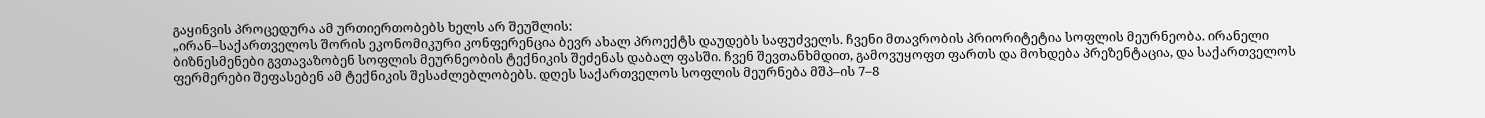გაყინვის პროცედურა ამ ურთიერთობებს ხელს არ შეუშლის:
„ირან–საქართველოს შორის ეკონომიკური კონფერენცია ბევრ ახალ პროექტს დაუდებს საფუძველს. ჩვენი მთავრობის პრიორიტეტია სოფლის მეურნეობა. ირანელი ბიზნესმენები გვთავაზობენ სოფლის მეურნეობის ტექნიკის შეძენას დაბალ ფასში. ჩვენ შევთანხმდით, გამოვუყოფთ ფართს და მოხდება პრეზენტაცია, და საქართველოს ფერმერები შეფასებენ ამ ტექნიკის შესაძლებლობებს. დღეს საქართველოს სოფლის მეურნება მშპ–ის 7–8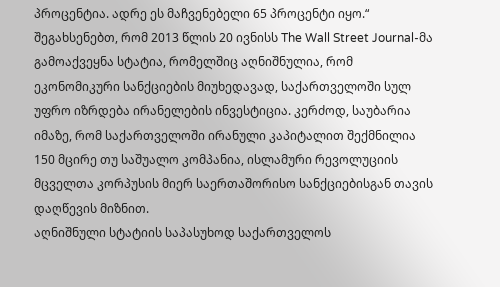პროცენტია. ადრე ეს მაჩვენებელი 65 პროცენტი იყო.“
შეგახსენებთ, რომ 2013 წლის 20 ივნისს The Wall Street Journal-მა გამოაქვეყნა სტატია, რომელშიც აღნიშნულია, რომ ეკონომიკური სანქციების მიუხედავად, საქართველოში სულ უფრო იზრდება ირანელების ინვესტიცია. კერძოდ, საუბარია იმაზე, რომ საქართველოში ირანული კაპიტალით შექმნილია 150 მცირე თუ საშუალო კომპანია, ისლამური რევოლუციის მცველთა კორპუსის მიერ საერთაშორისო სანქციებისგან თავის დაღწევის მიზნით.
აღნიშნული სტატიის საპასუხოდ საქართველოს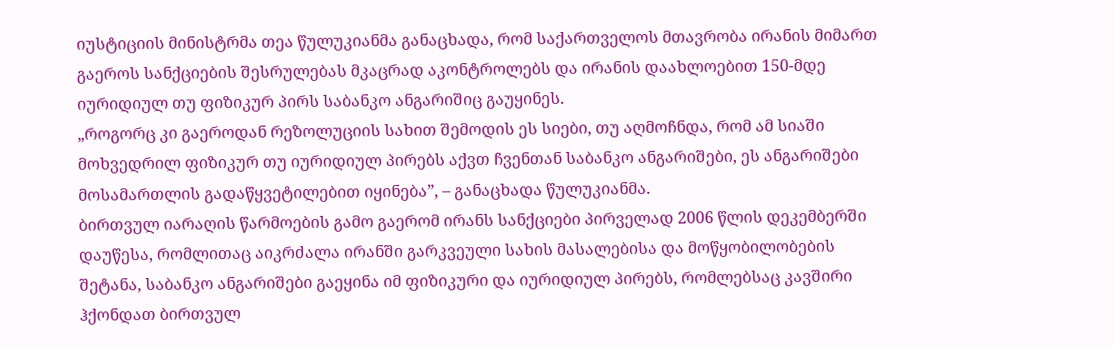იუსტიციის მინისტრმა თეა წულუკიანმა განაცხადა, რომ საქართველოს მთავრობა ირანის მიმართ გაეროს სანქციების შესრულებას მკაცრად აკონტროლებს და ირანის დაახლოებით 150-მდე იურიდიულ თუ ფიზიკურ პირს საბანკო ანგარიშიც გაუყინეს.
„როგორც კი გაეროდან რეზოლუციის სახით შემოდის ეს სიები, თუ აღმოჩნდა, რომ ამ სიაში მოხვედრილ ფიზიკურ თუ იურიდიულ პირებს აქვთ ჩვენთან საბანკო ანგარიშები, ეს ანგარიშები მოსამართლის გადაწყვეტილებით იყინება”, – განაცხადა წულუკიანმა.
ბირთვულ იარაღის წარმოების გამო გაერომ ირანს სანქციები პირველად 2006 წლის დეკემბერში დაუწესა, რომლითაც აიკრძალა ირანში გარკვეული სახის მასალებისა და მოწყობილობების შეტანა, საბანკო ანგარიშები გაეყინა იმ ფიზიკური და იურიდიულ პირებს, რომლებსაც კავშირი ჰქონდათ ბირთვულ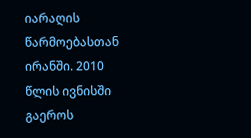იარაღის წარმოებასთან ირანში. 2010 წლის ივნისში გაეროს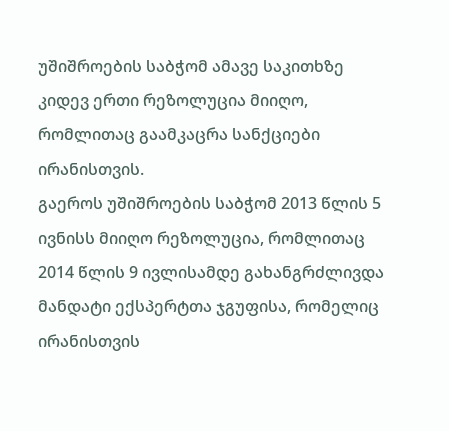უშიშროების საბჭომ ამავე საკითხზე კიდევ ერთი რეზოლუცია მიიღო, რომლითაც გაამკაცრა სანქციები ირანისთვის.
გაეროს უშიშროების საბჭომ 2013 წლის 5 ივნისს მიიღო რეზოლუცია, რომლითაც 2014 წლის 9 ივლისამდე გახანგრძლივდა მანდატი ექსპერტთა ჯგუფისა, რომელიც ირანისთვის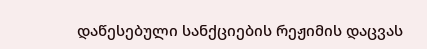დაწესებული სანქციების რეჟიმის დაცვას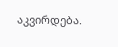აკვირდება.